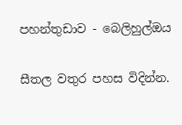පහන්තුඩාව - බෙලිහුල්ඔය

සීතල වතුර පහස විදින්න.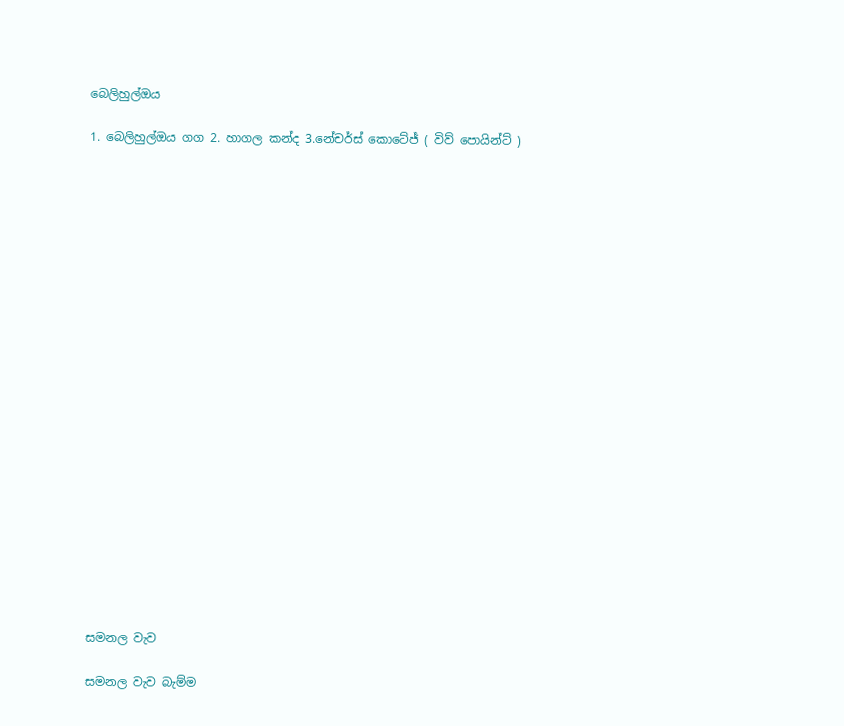බෙලිහුල්ඔය

1. බෙලිහුල්ඔය ගග 2. හාගල කන්ද 3.නේචර්ස් කොටේජ් ( විව් පොයින්ට් )






















සමනල වැව

සමනල වැව බැම්ම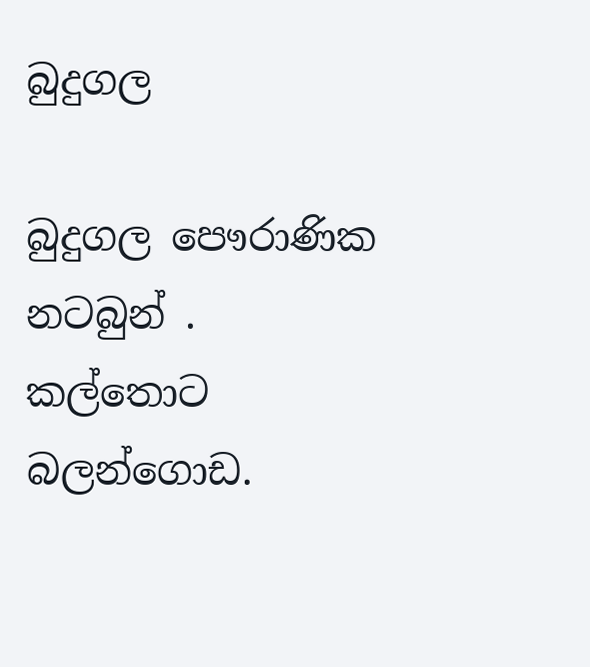බුදුගල

බුදුගල පෞරාණික නටබුන් . කල්තොට බලන්ගොඩ.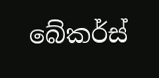බේකර්ස්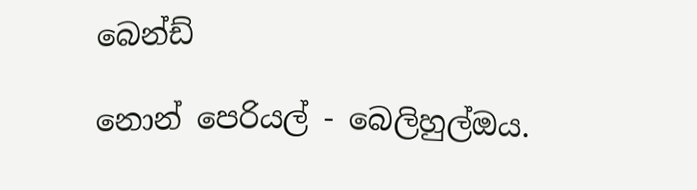බෙන්ඩ්

නොන් පෙරියල් - බෙලිහුල්ඔය.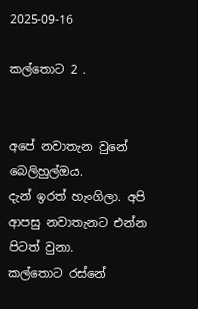2025-09-16

කල්තොට 2 .


අපේ නවාතැන වුනේ බෙලිහුල්ඔය.
දැන් ඉරත් හැංගිලා. අපි ආපසු නවාතැනට එන්න පිටත් වුනා.
කල්තොට රස්නේ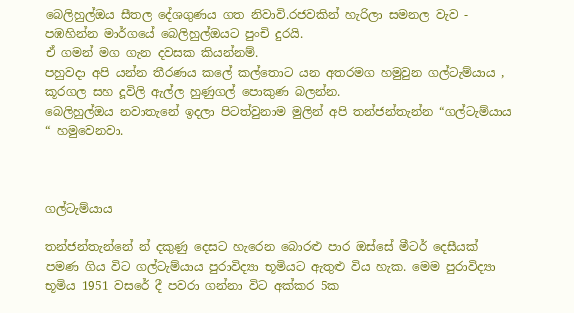බෙලිහුල්ඔය සීතල දේශගුණය ගත නිවාවි.රජවකින් හැරිලා සමනල වැව - පඹහින්න මාර්ගයේ බෙලිහුල්ඔයට පුංචි දුරයි.
ඒ ගමන් මග ගැන දවසක කියන්නම්.
පහුවදා අපි යන්න තීරණය කලේ කල්තොට යන අතරමග හමුවුන ගල්ටැම්යාය , කූරගල සහ දූවිලි ඇල්ල හුණුගල් පොකුණ බලන්න.
බෙලිහුල්ඔය නවාතැනේ ඉදලා පිටත්වුනාම මුලින් අපි තන්ජන්තැන්න “ගල්ටැම්යාය “ හමුවෙනවා.



ගල්ටැම්යාය

තන්ජන්තැන්නේ න් දකුණු දෙසට හැරෙන බොරළු පාර ඔස්සේ මීටර් දෙසීයක් පමණ ගිය විට ගල්ටැම්යාය පුරාවිද්‍යා භූමියට ඇතුළු විය හැක. මෙම පුරාවිද්‍යා භූමිය 1951 වසරේ දී පවරා ගන්නා විට අක්කර 5ක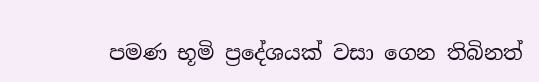පමණ භූමි ප්‍රදේශයක් වසා ගෙන තිබිනත්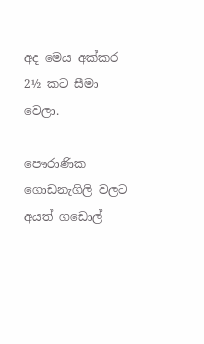අද මෙය අක්කර 2½ කට සීමා වෙලා.

පෞරාණික ගොඩනැගිලි වලට අයත් ගඩොල්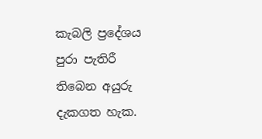කැබලි ප්‍රදේශය පුරා පැතිරී තිබෙන අයුරු දැකගත හැක.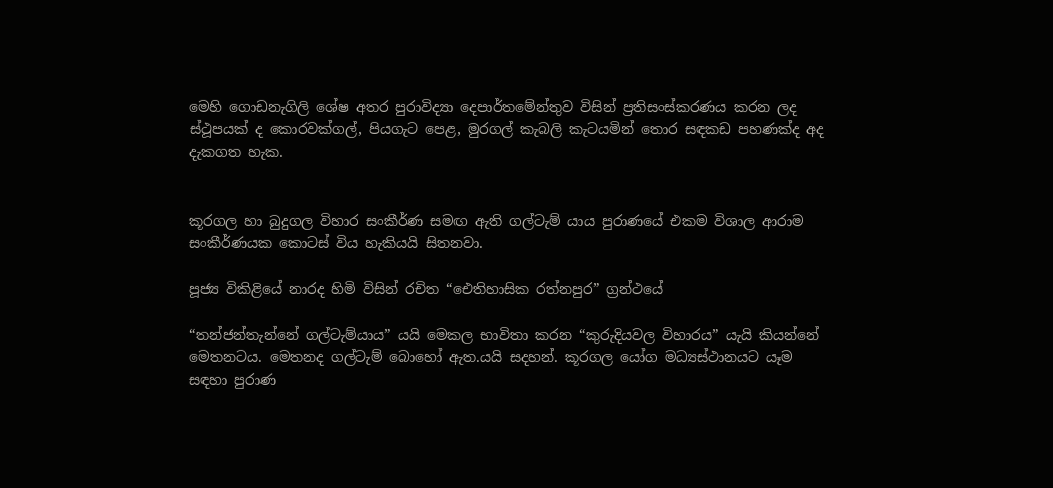මෙහි ගොඩනැගිලි ශේෂ අතර පුරාවිද්‍යා දෙපාර්තමේන්තුව විසින් ප්‍රතිසංස්කරණය කරන ලද ස්ථූපයක් ද කොරවක්ගල්, පියගැට පෙළ, මුරගල් කැබලි කැටයමින් තොර සඳකඩ පහණක්ද අද දැකගත හැක.


කූරගල හා බුදුගල විහාර සංකීර්ණ සමඟ ඇති ගල්ටැම් යාය පුරාණයේ එකම විශාල ආරාම සංකීර්ණයක කොටස් විය හැකියයි සිතනවා.

පූජ්‍ය විකිළියේ නාරද හිමි විසින් රචිත “ඓතිහාසික රත්නපුර” ග්‍රන්ථයේ

“තන්ජන්තැන්නේ ගල්ටැම්යාය” යයි මෙකල භාවිතා කරන “කුරුදියවල විහාරය” යැයි කියන්නේ මෙතනටය. මෙතනද ගල්ටැම් බොහෝ ඇත.යයි සදහන්. කූරගල යෝග මධ්‍යස්ථානයට යෑම සඳහා පුරාණ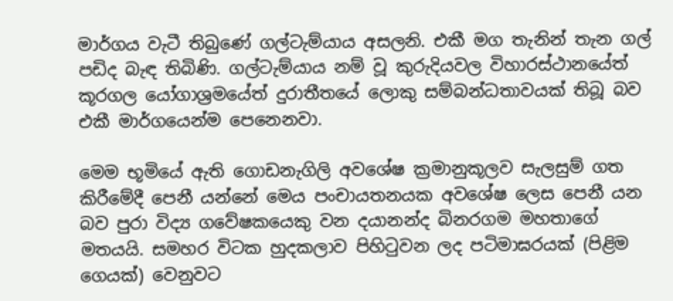මාර්ගය වැටී තිබුණේ ගල්ටැම්යාය අසලනි. එකී මග තැනින් තැන ගල් පඩිද බැඳ තිබිණි. ගල්ටැම්යාය නම් වූ කුරුදියවල විහාරස්ථානයේත් කූරගල යෝගාශ්‍රමයේත් දුරාතීතයේ ලොකු සම්බන්ධතාවයක් තිබූ බව එකී මාර්ගයෙන්ම පෙනෙනවා.

මෙම භූමියේ ඇති ගොඩනැගිලි අවශේෂ ක්‍රමානුකූලව සැලසුම් ගත කිරීමේදී පෙනී යන්නේ මෙය පංචායතනයක අවශේෂ ලෙස පෙනී යන බව පුරා විද්‍ය ගවේෂකයෙකු වන දයානන්ද බිනරගම මහතාගේ මතයයි. සමහර විටක හුදකලාව පිහිටුවන ලද පටිමාඝරයක් (පිළිම ගෙයක්) වෙනුවට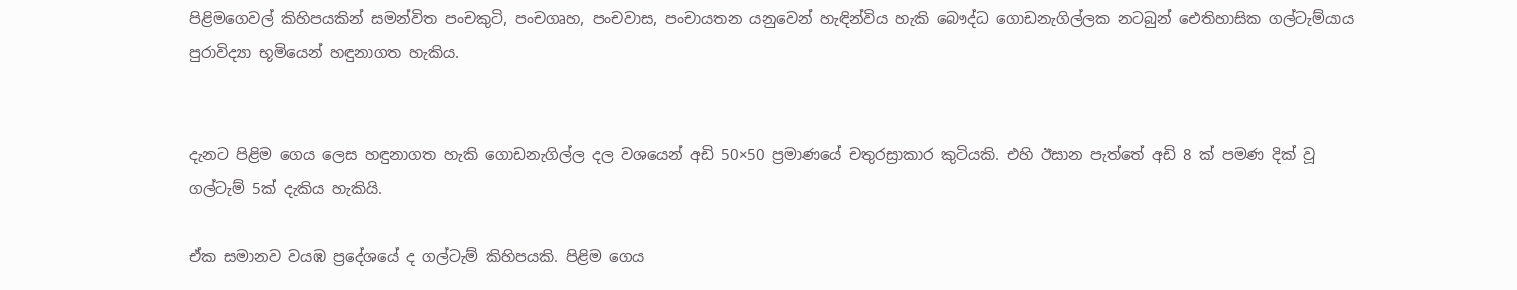පිළිමගෙවල් කිහිපයකින් සමන්විත පංචකුටි, පංචගෘහ, පංචවාස, පංචායතන යනුවෙන් හැඳින්විය හැකි බෞද්ධ ගොඩනැගිල්ලක නටබුන් ඓතිහාසික ගල්ටැම්යාය පුරාවිද්‍යා භූමියෙන් හඳුනාගත හැකිය.


දැනට පිළිම ගෙය ලෙස හඳුනාගත හැකි ගොඩනැගිල්ල දල වශයෙන් අඩි 50×50 ප්‍රමාණයේ චතුරස්‍රාකාර කුටියකි. එහි ඊසාන පැත්තේ අඩි 8 ක් පමණ දික් වූ ගල්ටැම් 5ක් දැකිය හැකියි.

ඒක සමානව වයඹ ප්‍රදේශයේ ද ගල්ටැම් කිහිපයකි. පිළිම ගෙය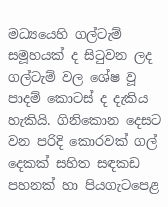මධ්‍යයෙහි ගල්ටැම් සමූහයක් ද සිටුවන ලද ගල්ටැම් වල ශේෂ වූ පාදම් කොටස් ද දැකිය හැකියි. ගිනිකොන දෙසට වන පරිදි කොරවක් ගල් දෙකක් සහිත සඳකඩ පහනක් හා පියගැටපෙළ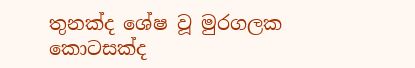තුනක්ද ශේෂ වූ මුරගලක කොටසක්ද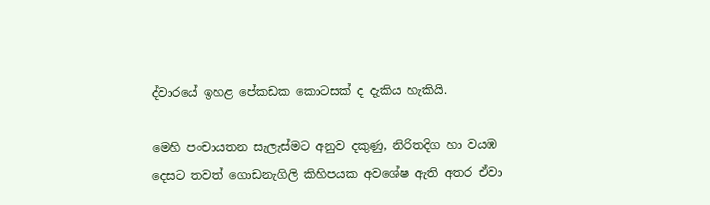ද්වාරයේ ඉහළ පේකඩක කොටසක් ද දැකිය හැකියි.

මෙහි පංචායතන සැලැස්මට අනුව දකුණු, නිරිතදිග හා වයඹ දෙසට තවත් ගොඩනැගිලි කිහිපයක අවශේෂ ඇති අතර ඒවා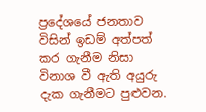ප්‍රදේශයේ ජනතාව විසින් ඉඩම් අත්පත් කර ගැනීම නිසා විනාශ වී ඇති අයුරු දැක ගැනීමට පුළුවන.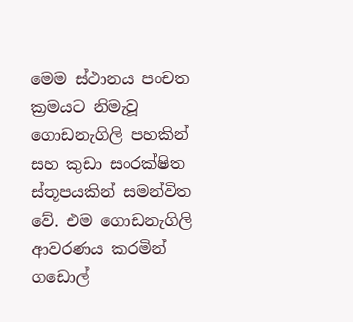මෙම ස්ථානය පංචත ක්‍රමයට නිමැවූ ගොඩනැගිලි පහකින් සහ කුඩා සංරක්ෂිත ස්තූපයකින් සමන්විත වේ. එම ගොඩනැගිලි ආවරණය කරමින් ගඩොල්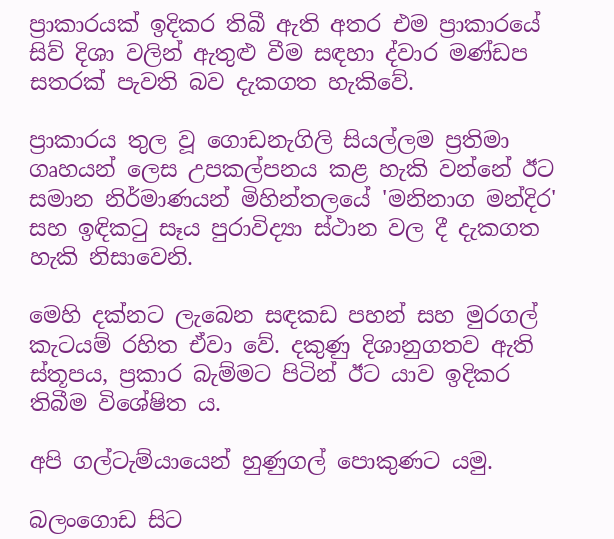ප්‍රාකාරයක් ඉදිකර තිබී ඇති අතර එම ප්‍රාකාරයේ සිව් දිශා වලින් ඇතුළු වීම සඳහා ද්වාර මණ්ඩප සතරක් පැවති බව දැකගත හැකිවේ.

ප්‍රාකාරය තුල වූ ගොඩනැගිලි සියල්ලම ප්‍රතිමා ගෘහයන් ලෙස උපකල්පනය කළ හැකි වන්නේ ඊට සමාන නිර්මාණයන් මිහින්තලයේ 'මනිනාග මන්දිර' සහ ඉඳිකටු සෑය පුරාවිද්‍යා ස්ථාන වල දී දැකගත හැකි නිසාවෙනි.

මෙහි දක්නට ලැබෙන සඳකඩ පහන් සහ මුරගල් කැටයම් රහිත ඒවා වේ. දකුණු දිශානුගතව ඇති ස්තූපය, ප්‍රකාර බැම්මට පිටින් ඊට යාව ඉදිකර තිබීම විශේෂිත ය.

අපි ගල්ටැම්යායෙන් හුණුගල් පොකුණට යමු.

බලංගොඩ සිට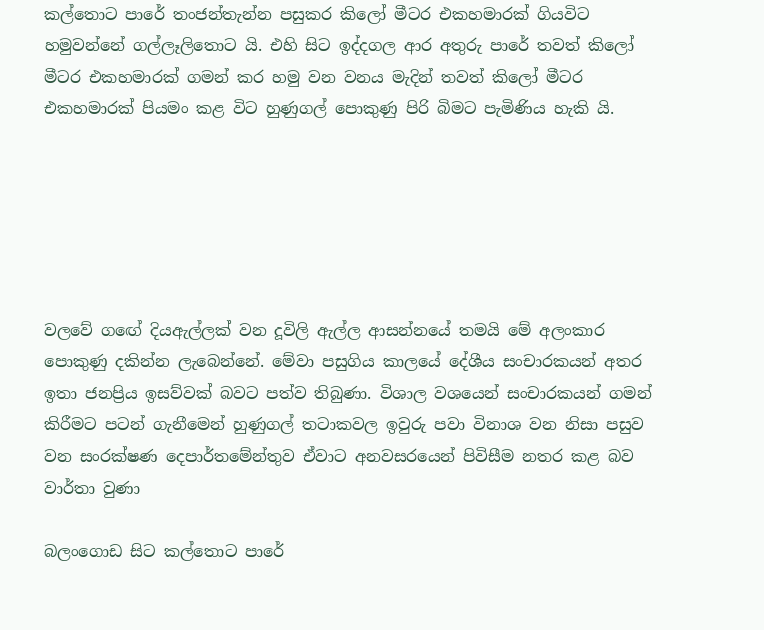කල්තොට පාරේ තංජන්තැන්න පසුකර කිලෝ මීටර එකහමාරක් ගියවිට හමුවන්නේ ගල්ලෑලිතොට යි. එහි සිට ඉද්දගල ආර අතුරු පාරේ තවත් කිලෝ මීටර එකහමාරක් ගමන් කර හමු වන වනය මැදින් තවත් කිලෝ මීටර එකහමාරක් පියමං කළ විට හුණුගල් පොකුණු පිරි බිමට පැමිණිය හැකි යි.






වලවේ ගඟේ දියඇල්ලක් වන දූවිලි ඇල්ල ආසන්නයේ තමයි මේ අලංකාර පොකුණු දකින්න ලැබෙන්නේ. මේවා පසුගිය කාලයේ දේශීය සංචාරකයන් අතර ඉතා ජනප්‍රිය ඉසව්වක් බවට පත්ව තිබුණා. විශාල වශයෙන් සංචාරකයන් ගමන් කිරීමට පටන් ගැනීමෙන් හුණුගල් තටාකවල ඉවුරු පවා විනාශ වන නිසා පසුව වන සංරක්ෂණ දෙපාර්තමේන්තුව ඒවාට අනවසරයෙන් පිවිසීම නතර කළ බව වාර්තා වුණා

බලංගොඩ සිට කල්තොට පාරේ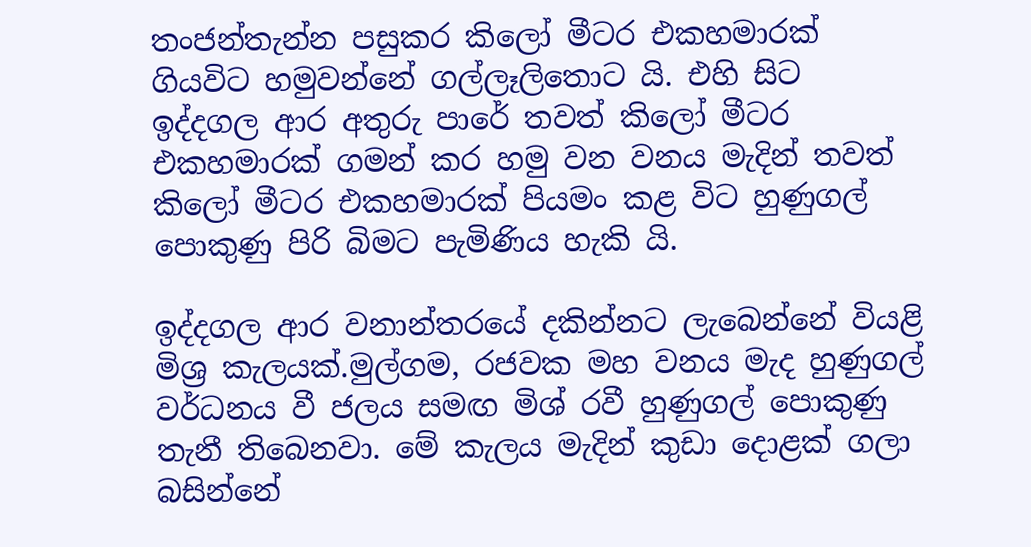තංජන්තැන්න පසුකර කිලෝ මීටර එකහමාරක් ගියවිට හමුවන්නේ ගල්ලෑලිතොට යි. එහි සිට ඉද්දගල ආර අතුරු පාරේ තවත් කිලෝ මීටර එකහමාරක් ගමන් කර හමු වන වනය මැදින් තවත් කිලෝ මීටර එකහමාරක් පියමං කළ විට හුණුගල් පොකුණු පිරි බිමට පැමිණිය හැකි යි.

ඉද්දගල ආර වනාන්තරයේ දකින්නට ලැබෙන්නේ වියළි මිශ්‍ර කැලයක්.මුල්ගම, රජවක මහ වනය මැද හුණුගල් වර්ධනය වී ජලය සමඟ මිශ්‍ රවී හුණුගල් පොකුණු තැනී තිබෙනවා. මේ කැලය මැදින් කුඩා දොළක් ගලා බසින්නේ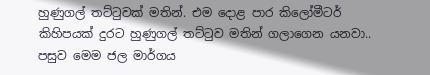හුණුගල් තට්ටුවක් මතින්. එම දොළ පාර කිලෝමීටර් කිහිපයක් දුරට හුණුගල් තට්ටුව මතින් ගලාගෙන යනවා.. පසුව මෙම ජල මාර්ගය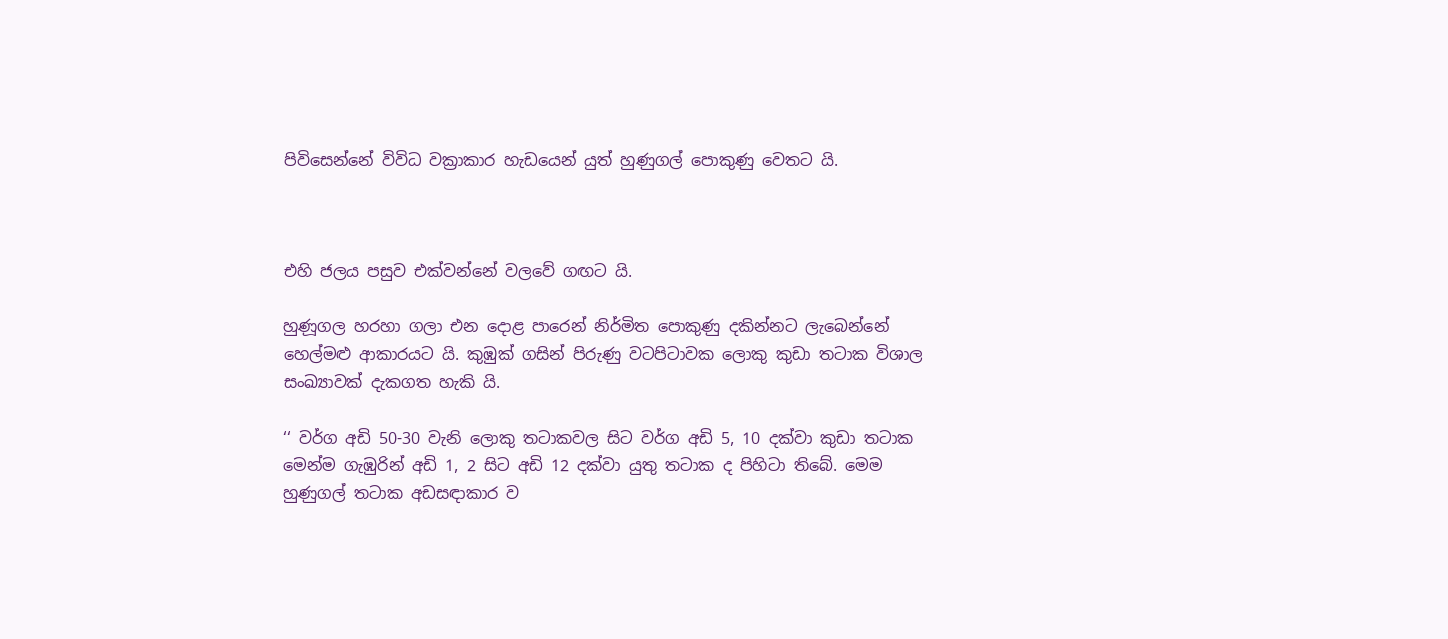පිවිසෙන්නේ විවිධ වක්‍රාකාර හැඩයෙන් යුත් හුණුගල් පොකුණු වෙතට යි.



එහි ජලය පසුව එක්වන්නේ වලවේ ගඟට යි.

හුණූගල හරහා ගලා එන දොළ පාරෙන් නිර්මිත පොකුණු දකින්නට ලැබෙන්නේ හෙල්මළු ආකාරයට යි. කුඹුක් ගසින් පිරුණු වටපිටාවක ලොකු කුඩා තටාක විශාල සංඛ්‍යාවක් දැකගත හැකි යි.

‘‘ වර්ග අඩි 50-30 වැනි ලොකු තටාකවල සිට වර්ග අඩි 5, 10 දක්වා කුඩා තටාක මෙන්ම ගැඹුරින් අඩි 1, 2 සිට අඩි 12 දක්වා යුතු තටාක ද පිහිටා තිබේ. මෙම හුණුගල් තටාක අඩසඳාකාර ව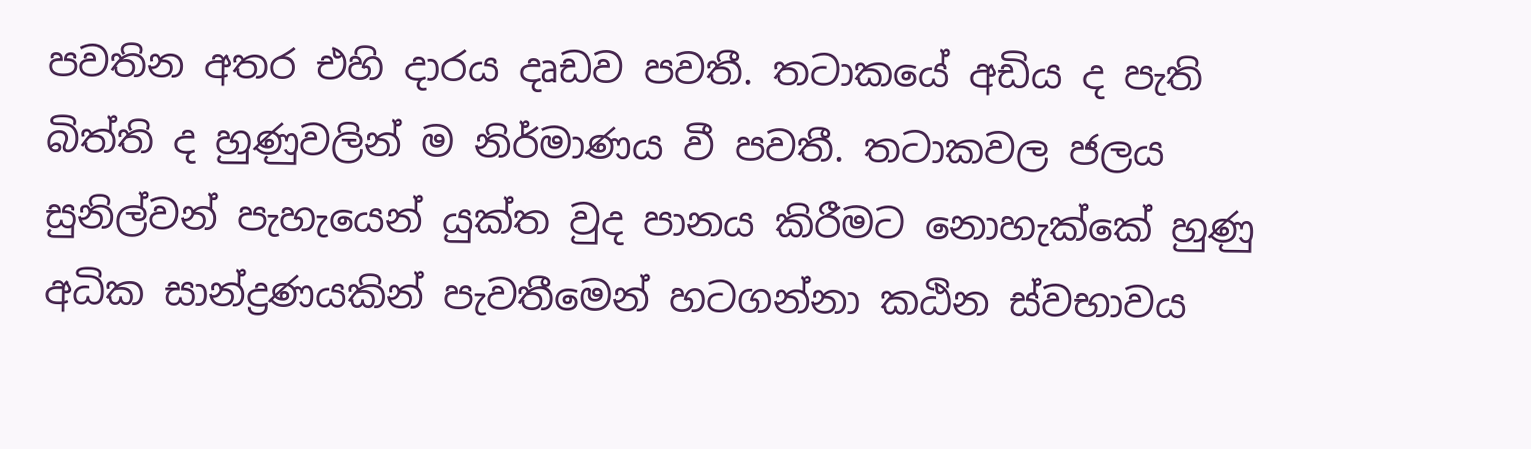පවතින අතර එහි දාරය දෘඩව පවතී. තටාකයේ අඩිය ද පැති බිත්ති ද හුණුවලින් ම නිර්මාණය වී පවතී. තටාකවල ජලය සුනිල්වන් පැහැයෙන් යුක්ත වුද පානය කිරීමට නොහැක්කේ හුණු අධික සාන්ද්‍රණයකින් පැවතීමෙන් හටගන්නා කඨින ස්වභාවය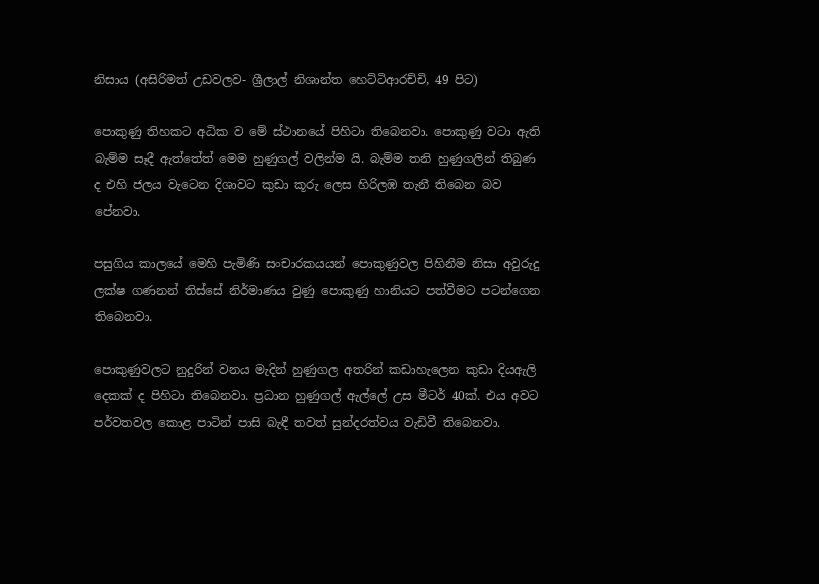නිසාය (අසිරිමත් උඩවලව- ශ්‍රීලාල් නිශාන්ත හෙට්ටිආරච්චි, 49 පිට)

පොකුණු තිහකට අධික ව මේ ස්ථානයේ පිහිටා තිබෙනවා. පොකුණු වටා ඇති බැම්ම සෑදී ඇත්තේත් මෙම හුණුගල් වලින්ම යි. බැම්ම තනි හුණුගලින් තිබුණ ද එහි ජලය වැටෙන දිශාවට කුඩා කූරු ලෙස හිරිලඹ තැනී තිබෙන බව පේනවා.

පසුගිය කාලයේ මෙහි පැමිණි සංචාරකයයන් පොකුණුවල පිහිනීම නිසා අවුරුදු ලක්ෂ ගණනන් තිස්සේ නිර්මාණය වුණු පොකුණු හානියට පත්වීමට පටන්ගෙන තිබෙනවා.

පොකුණුවලට නුදුරින් වනය මැදින් හුණුගල අතරින් කඩාහැලෙන කුඩා දියඇලි දෙකක් ද පිහිටා තිබෙනවා. ප්‍රධාන හුණුගල් ඇල්ලේ උස මීටර් 40ක්. එය අවට පර්වතවල කොළ පාටින් පාසි බැඳී තවත් සුන්දරත්වය වැඩිවී තිබෙනවා.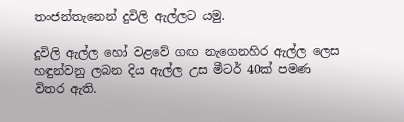තංජන්තැනෙන් දුවිලි ඇල්ලට යමු.

දූවිලි ඇල්ල හෝ වළවේ ගඟ නැගෙනහිර ඇල්ල ලෙස හඳුන්වනු ලබන දිය ඇල්ල උස මීටර් 40ක් පමණ විතර ඇති.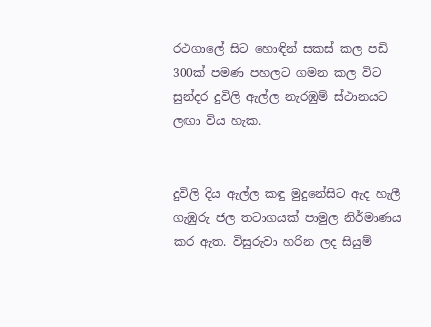රථගාලේ සිට හොඳින් සකස් කල පඩි 300ක් පමණ පහලට ගමන කල විට සුන්දර දුවිලි ඇල්ල නැරඹුම් ස්ථානයට ලඟා විය හැක.


දුවිලි දිය ඇල්ල කඳු මුදුනේසිට ඇද හැලී ගැඹුරු ජල තටාගයක් පාමුල නිර්මාණය කර ඇත. විසුරුවා හරින ලද සියුම්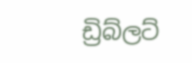ඩ්‍රිබ්ලට්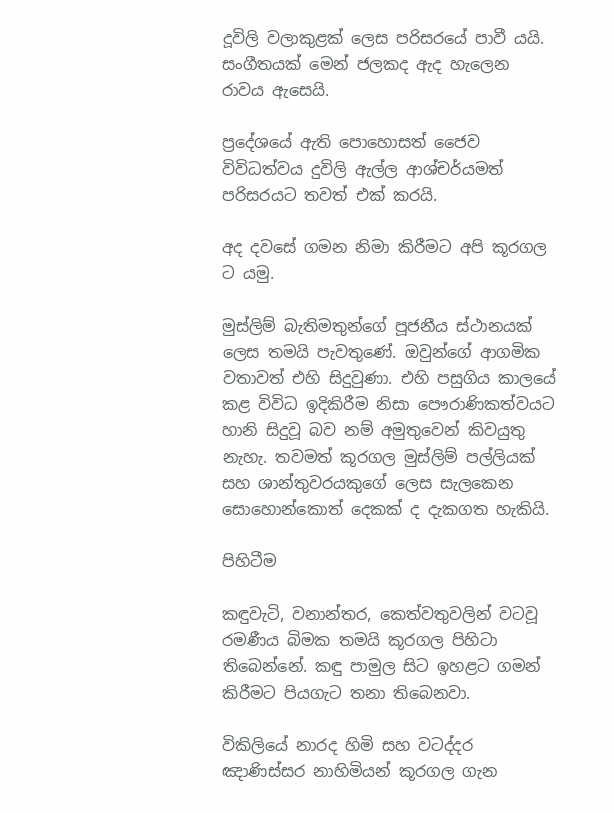දූවිලි වලාකුළක් ලෙස පරිසරයේ පාවී යයි. සංගීතයක් මෙන් ජලකද ඇද හැලෙන රාවය ඇසෙයි.

ප්‍රදේශයේ ඇති පොහොසත් ජෛව විවිධත්වය දුවිලි ඇල්ල ආශ්චර්යමත් පරිසරයට තවත් එක් කරයි.

අද දවසේ ගමන නිමා කිරීමට අපි කූරගල ට යමු.

මුස්ලිම් බැතිමතුන්ගේ පූජනීය ස්ථානයක් ලෙස තමයි පැවතුණේ. ඔවුන්ගේ ආගමික වතාවත් එහි සිදුවුණා. එහි පසුගිය කාලයේ කළ විවිධ ඉදිකිරීම නිසා පෞරාණිකත්වයට හානි සිදුවූ බව නම් අමුතුවෙන් කිවයුතු නැහැ. තවමත් කූරගල මුස්ලිම් පල්ලියක් සහ ශාන්තුවරයකුගේ ලෙස සැලකෙන සොහොන්කොත් දෙකක් ද දැකගත හැකියි.

පිහිටීම

කඳුවැටි, වනාන්තර, කෙත්වතුවලින් වටවූ රමණීය බිමක තමයි කූරගල පිහිටා තිබෙන්නේ. කඳු පාමුල සිට ඉහළට ගමන් කිරීමට පියගැට තනා තිබෙනවා.

විකිලියේ නාරද හිමි සහ වටද්දර ඤාණිස්සර නාහිමියන් කූරගල ගැන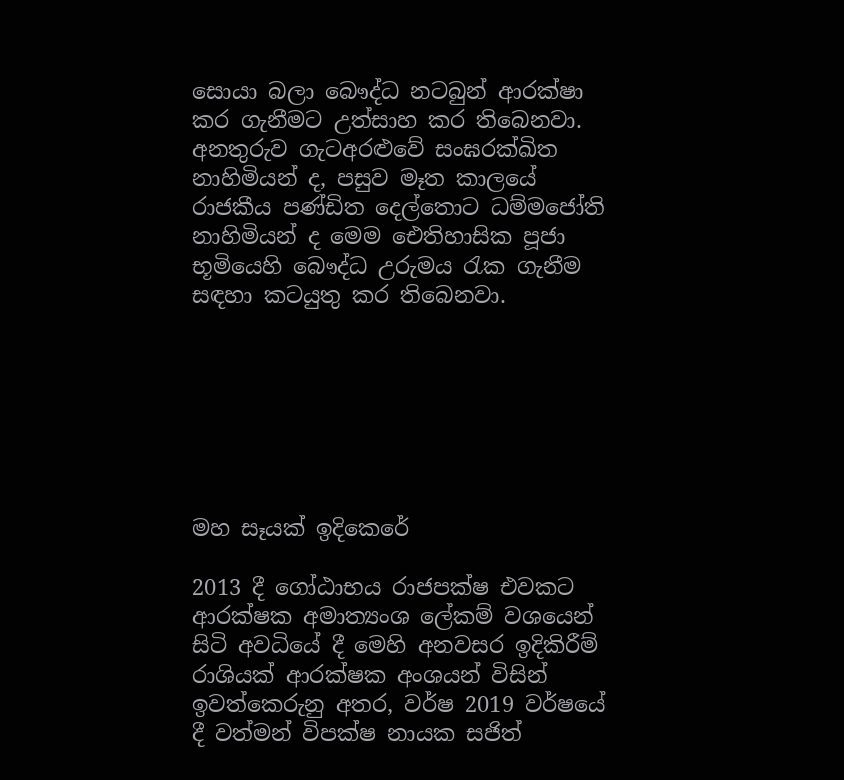සොයා බලා බෞද්ධ නටබුන් ආරක්ෂා කර ගැනීමට උත්සාහ කර තිබෙනවා. අනතුරුව ගැටඅරළුවේ සංඝරක්ඛිත නාහිමියන් ද, පසුව මෑත කාලයේ රාජකීය පණ්ඩිත දෙල්තොට ධම්මජෝති නාහිමියන් ද මෙම ඓතිහාසික පූජා භූමියෙහි බෞද්ධ උරුමය රැක ගැනීම සඳහා කටයුතු කර තිබෙනවා.







මහ සෑයක් ඉදිකෙරේ

2013 දී ගෝඨාභය රාජපක්ෂ එවකට ආරක්ෂක අමාත්‍යංශ ලේකම් වශයෙන් සිටි අවධියේ දී මෙහි අනවසර ඉදිකිරීම් රාශියක් ආරක්ෂක අංශයන් විසින් ඉවත්කෙරුනු අතර, වර්ෂ 2019 වර්ෂයේ දී වත්මන් විපක්ෂ නායක සජිත්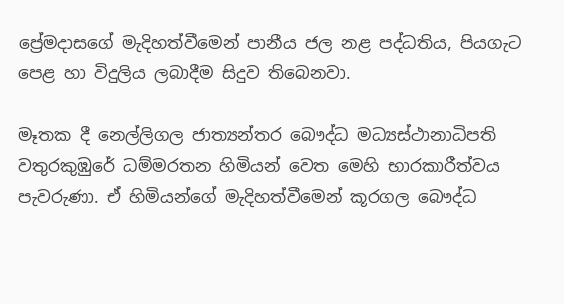ප්‍රේමදාසගේ මැදිහත්වීමෙන් පානීය ජල නළ පද්ධතිය, පියගැට පෙළ හා විදුලිය ලබාදීම සිදුව තිබෙනවා.

මෑතක දී නෙල්ලිගල ජාත්‍යන්තර බෞද්ධ මධ්‍යස්ථානාධිපති වතුරකුඹුරේ ධම්මරතන හිමියන් වෙත මෙහි භාරකාරීත්වය පැවරුණා. ඒ හිමියන්ගේ මැදිහත්වීමෙන් කූරගල බෞද්ධ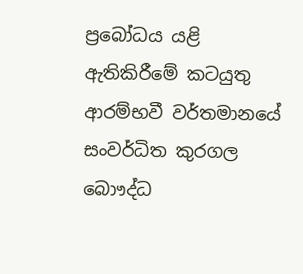ප්‍රබෝධය යළි ඇතිකිරීමේ කටයුතු ආරම්භවී වර්තමානයේ සංවර්ධිත කුරගල බොෟද්ධ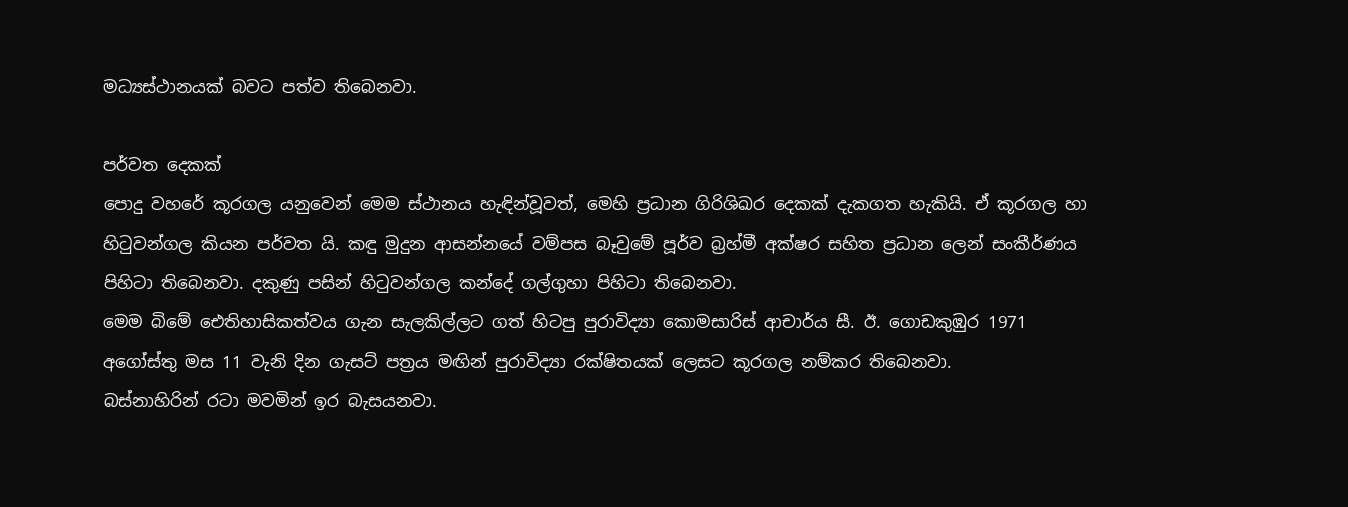මධ්‍යස්ථානයක් බවට පත්ව තිබෙනවා.

පර්වත දෙකක්
පොදු වහරේ කූරගල යනුවෙන් මෙම ස්ථානය හැඳින්වූවත්, මෙහි ප්‍රධාන ගිරිශිඛර දෙකක් දැකගත හැකියි. ඒ කූරගල හා හිටුවන්ගල කියන පර්වත යි. කඳු මුදුන ආසන්නයේ වම්පස බෑවුමේ පූර්ව බ්‍රහ්මී අක්ෂර සහිත ප්‍රධාන ලෙන් සංකීර්ණය පිහිටා තිබෙනවා. දකුණු පසින් හිටුවන්ගල කන්දේ ගල්ගුහා පිහිටා තිබෙනවා.
මෙම බිමේ ඓතිහාසිකත්වය ගැන සැලකිල්ලට ගත් හිටපු පුරාවිද්‍යා කොමසාරිස් ආචාර්ය සී. ඊ. ගොඩකුඹුර 1971 අගෝස්තු මස 11 වැනි දින ගැසට් පත්‍රය මඟින් පුරාවිද්‍යා රක්ෂිතයක් ලෙසට කූරගල නම්කර තිබෙනවා.
බස්නාහිරින් රටා මවමින් ඉර බැසයනවා.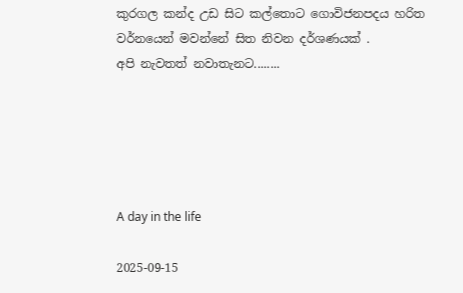කුරගල කන්ද උඩ සිට කල්තොට ගොවිජනපදය හරිත වර්නයෙන් මවන්නේ සිත නිවන දර්ශණයක් .
අපි නැවතත් නවාතැනට........





A day in the life

2025-09-15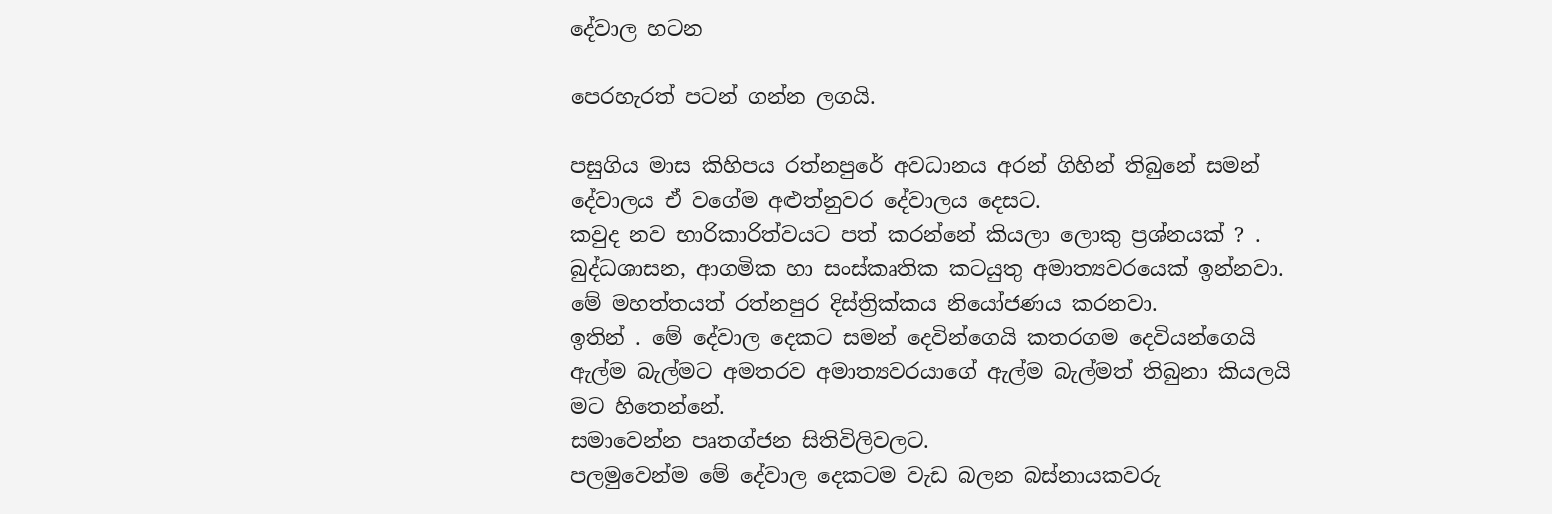දේවාල හටන

පෙරහැරත් පටන් ගන්න ලගයි.

පසුගිය මාස කිහිපය රත්නපුරේ අවධානය අරන් ගිහින් තිබුනේ සමන් දේවාලය ඒ වගේම අළුත්නුවර දේවාලය දෙසට.
කවුද නව භාරිකාරිත්වයට පත් කරන්නේ කියලා ලොකු ප්‍රශ්නයක් ? .
බුද්ධශාසන, ආගමික හා සංස්කෘතික කටයුතු අමාත්‍යවරයෙක් ඉන්නවා.
මේ මහත්තයත් රත්නපුර දිස්ත්‍රික්කය නියෝජණය කරනවා.
ඉතින් . මේ දේවාල දෙකට සමන් දෙවින්ගෙයි කතරගම දෙවියන්ගෙයි ඇල්ම බැල්මට අමතරව අමාත්‍යවරයාගේ ඇල්ම බැල්මත් තිබුනා කියලයි මට හිතෙන්නේ.
සමාවෙන්න පෘතග්ජන සිතිවිලිවලට.
පලමුවෙන්ම මේ දේවාල දෙකටම වැඩ බලන බස්නායකවරු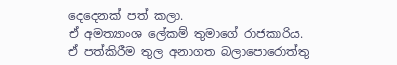දෙදෙනක් පත් කලා.
ඒ අමත්‍යාංශ ලේකම් තුමාගේ රාජකාරිය.
ඒ පත්කිරීම තුල අනාගත බලාපොරොත්තු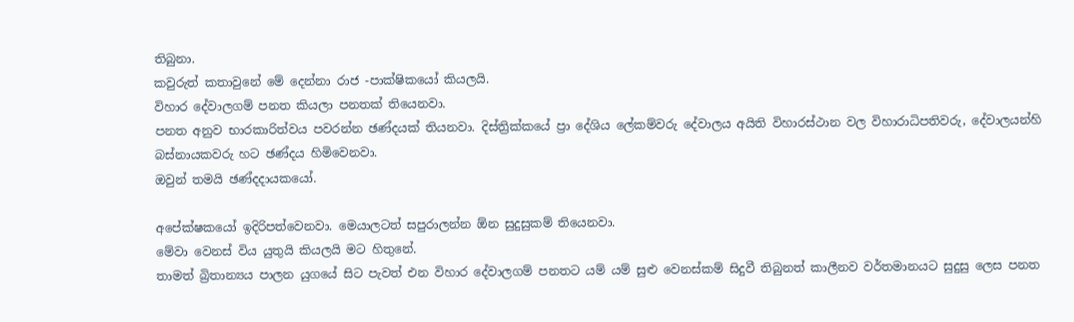තිබුනා.
කවුරුත් කතාවුනේ මේ දෙන්නා රාජ -පාක්ෂිකයෝ කියලයි.
විහාර දේවාලගම් පනත කියලා පනතක් තියෙනවා.
පනත අනුව භාරකාරිත්වය පවරන්න ඡණ්දයක් තියනවා. දිස්ත්‍රික්කයේ ප්‍රා දේශිය ලේකම්වරු දේවාලය අයිති විහාරස්ථාන වල විහාරාධිපතිවරු, දේවාලයන්හි බස්නායකවරු හට ඡණ්දය හිමිවෙනවා.
ඔවුන් තමයි ඡණ්දදායකයෝ.

අපේක්ෂකයෝ ඉදිරිපත්වෙනවා. මෙයාලටත් සපුරාලන්න ඕන සුදුසුකම් තියෙනවා.
මේවා වෙනස් විය යුතුයි කියලයි මට හිතුනේ.
තාමත් බ්‍රිතාන්‍යය පාලන යුගයේ සිට පැවත් එන විහාර දේවාලගම් පනතට යම් යම් සුළු වෙනස්කම් සිදුවී තිබුනත් කාලීනව වර්තමානයට සුදුසු ලෙස පනත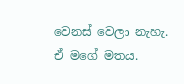වෙනස් වෙලා නැහැ.
ඒ මගේ මතය.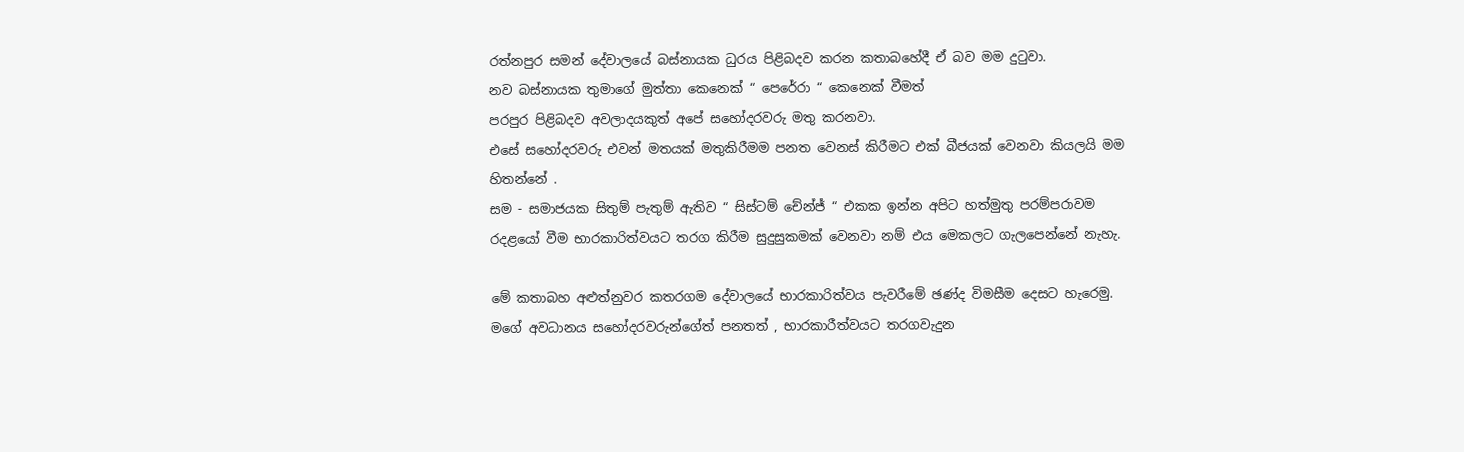රත්නපුර සමන් දේවාලයේ බස්නායක ධුරය පිළිබදව කරන කතාබහේදී ඒ බව මම දුටුවා.
නව බස්නායක තුමාගේ මුත්තා කෙනෙක් “ පෙරේරා “ කෙනෙක් වීමත්
පරපුර පිළිබදව අවලාදයකුත් අපේ සහෝදරවරු මතු කරනවා.
එසේ සහෝදරවරු එවන් මතයක් මතුකිරීමම පනත වෙනස් කිරීමට එක් බීජයක් වෙනවා කියලයි මම හිතන්නේ .
සම - සමාජයක සිතුම් පැතුම් ඇතිව “ සිස්ටම් චේන්ජ් “ එකක ඉන්න අපිට හත්මුතු පරම්පරාවම රදළයෝ වීම භාරකාරිත්වයට තරග කිරීම සුදුසුකමක් වෙනවා නම් එය මෙකලට ගැලපෙන්නේ නැහැ.

මේ කතාබහ අළුත්නුවර කතරගම දේවාලයේ භාරකාරිත්වය පැවරීමේ ඡණ්ද විමසීම දෙසට හැරෙමු.
මගේ අවධානය සහෝදරවරුන්ගේත් පනතත් , භාරකාරීත්වයට තරගවැදුන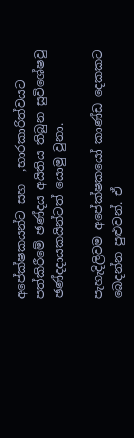අපේක්ෂකයන්ට සහ  ,භාරකාරිත්වයට පත්කිරීමේ ඡණ්දය අයිතිය තිබුන සුවිශේෂවු ඡණ්දදායකයින්ටත් යොමු වුනා.

පැහැදිලිවම අපේක්ෂකයෝ කාණ්ඩ දෙකකට බෙදන්න පුළුවන්. ඒ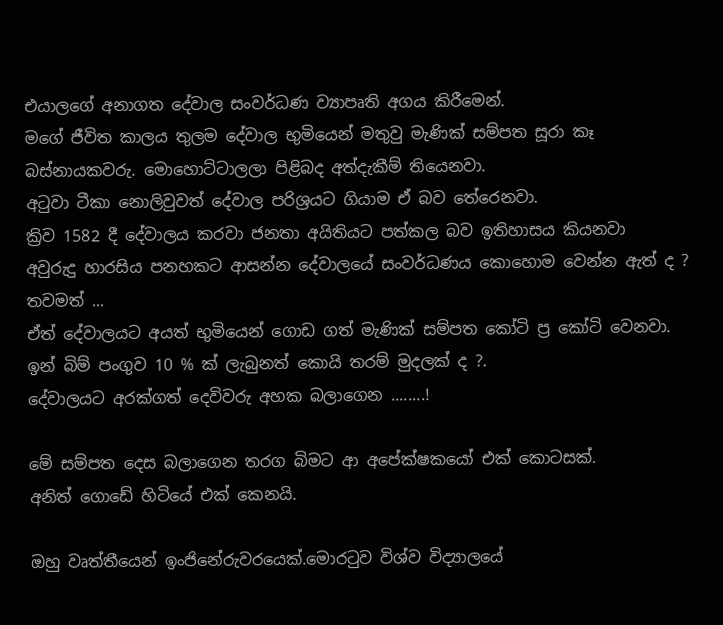එයාලගේ අනාගත දේවාල සංවර්ධණ ව්‍යාපෘති අගය කිරීමෙන්.
මගේ ජීවිත කාලය තුලම දේවාල භුමියෙන් මතුවු මැණික් සම්පත සූරා කෑ
බස්නායකවරු. මොහොට්ටාලලා පිළිබද අත්දැකීම් තියෙනවා.
අටුවා ටීකා නොලිවුවත් දේවාල පරිශ්‍රයට ගියාම ඒ බව තේරෙනවා.
ක්‍රිව 1582 දී දේවාලය කරවා ජනතා අයිතියට පත්කල බව ඉතිහාසය කියනවා
අවුරුදු හාරසිය පනහකට ආසන්න දේවාලයේ සංවර්ධණය කොහොම වෙන්න ඇත් ද ?
තවමත් ...
ඒත් දේවාලයට අයත් භුමියෙන් ගොඩ ගත් මැණික් සම්පත කෝටි ප්‍ර කෝටි වෙනවා.
ඉන් බිම් පංගුව 10 % ක් ලැබුනත් කොයි තරම් මුදලක් ද ?.
දේවාලයට අරක්ගත් දෙවිවරු අහක බලාගෙන ........!

මේ සම්පත දෙස බලාගෙන තරග බිමට ආ අපේක්ෂකයෝ එක් කොටසක්.
අනිත් ගොඩේ හිටියේ එක් කෙනයි.

ඔහු වෘත්තීයෙන් ඉංජිනේරුවරයෙක්.මොරටුව විශ්ව විද්‍යාලයේ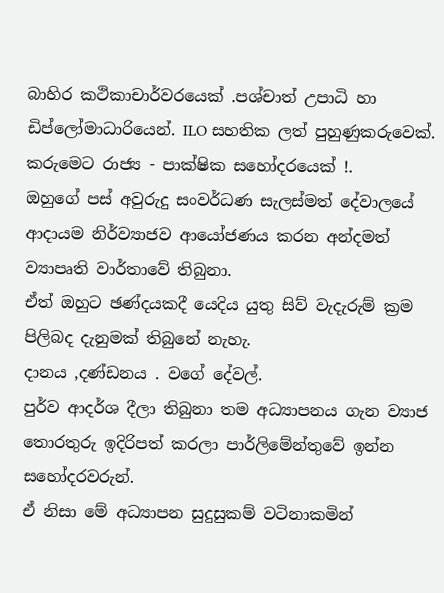බාහිර කථිකාචාර්වරයෙක් .පශ්චාත් උපාධි හා ඩිප්ලෝමාධාරියෙන්. ILO සහතික ලත් පුහුණුකරුවෙක්.
කරුමෙට රාජ්‍ය - පාක්ෂික සහෝදරයෙක් !.
ඔහුගේ පස් අවුරුදු සංවර්ධණ සැලස්මත් දේවාලයේ ආදායම නිර්ව්‍යාජව ආයෝජණය කරන අන්දමත් ව්‍යාපෘති වාර්තාවේ තිබුනා.
ඒත් ඔහුට ඡණ්දයකදී යෙදිය යුතු සිව් වැදැරුම් ක්‍රම පිලිබද දැනුමක් තිබුනේ නැහැ.
දානය ,දණ්ඩනය . වගේ දේවල්.
පුර්ව ආදර්ශ දීලා තිබුනා තම අධ්‍යාපනය ගැන ව්‍යාජ තොරතුරු ඉදිරිපත් කරලා පාර්ලිමේන්තුවේ ඉන්න සහෝදරවරුන්.
ඒ නිසා මේ අධ්‍යාපන සුදුසුකම් වටිනාකමින්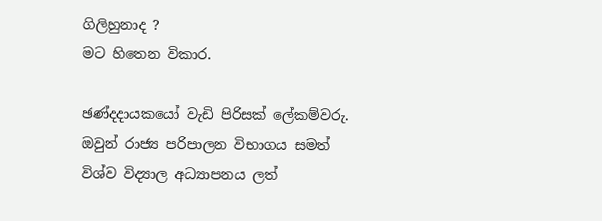ගිලිහුනාද ?
මට හිතෙන විකාර.

ඡණ්දදායකයෝ වැඩි පිරිසක් ලේකම්වරු. ඔවුන් රාජ්‍ය පරිපාලන විභාගය සමත් විශ්ව විද්‍යාල අධ්‍යාපනය ලත්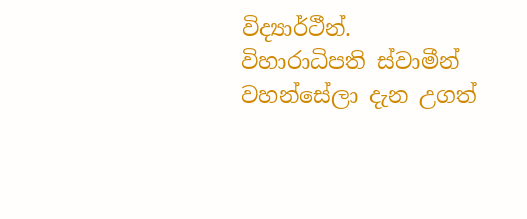විද්‍යාර්ථීන්.
විහාරාධිපති ස්වාමීන් වහන්සේලා දැන උගත්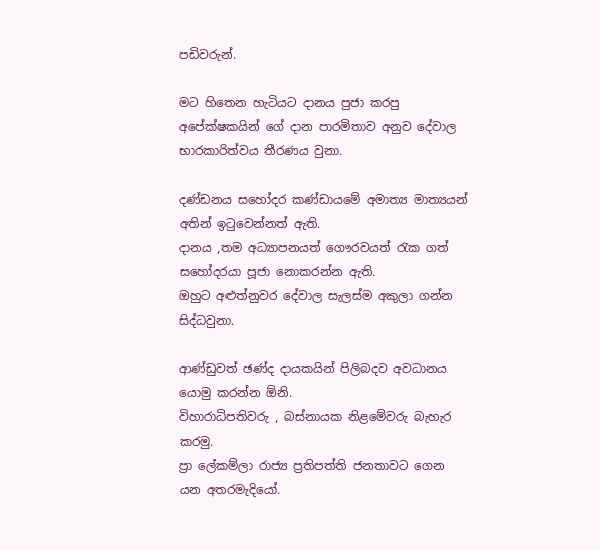පඩිවරුන්.

මට හිතෙන හැටියට දානය පුජා කරපු අපේක්ෂකයින් ගේ දාන පාරමිතාව අනුව දේවාල භාරකාරිත්වය තීරණය වුනා.

දණ්ඩනය සහෝදර කණ්ඩායමේ අමාත්‍ය මාත්‍යයන් අතින් ඉටුවෙන්නත් ඇති.
දානය ,තම අධ්‍යාපනයත් ගෞරවයත් රැක ගත් සහෝදරයා පූජා නොකරන්න ඇති.
ඔහුට අළුත්නුවර දේවාල සැලස්ම අකුලා ගන්න සිද්ධවුනා.

ආණ්ඩුවත් ඡණ්ද දායකයින් පිලිබදව අවධානය යොමු කරන්න ඕනි.
විහාරාධිපතිවරු , බස්නායක නිළමේවරු බැහැර කරමු.
ප්‍රා ලේකම්ලා රාජ්‍ය ප්‍රතිපත්ති ජනතාවට ගෙන යන අතරමැදියෝ.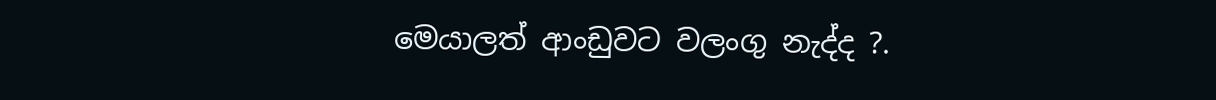මෙයාලත් ආංඩුවට වලංගු නැද්ද ?.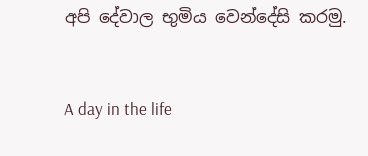අපි දේවාල භුමිය වෙන්දේසි කරමු.


A day in the life